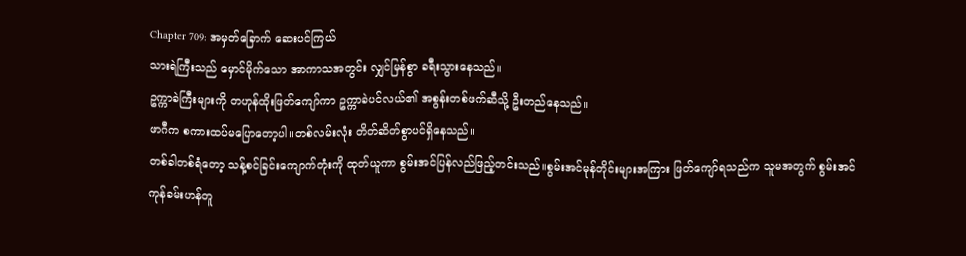Chapter 709: အမှတ်ခြောက် ဆေးပင်ကြယ်
သားရဲကြီးသည် မှောင်မိုက်သော အာကာသအတွင်း လျှင်မြန်စွာ ခရီးသွားနေသည်။
ဥက္ကာခဲကြီးများကို တဟုန်ထိုးဖြတ်ကျော်ကာ ဥက္ကာခဲပင်လယ်၏ အစွန်းတစ်ဖက်ဆီသို့ ဦးတည်နေသည်။
ဖာဂီက စကားထပ်မပြောတော့ပါ။တစ်လမ်းလုံး တိတ်ဆိတ်စွာပင်ရှိနေသည်။
တစ်ခါတစ်ရံတော့ သန့်စင်ခြင်းကျောက်တုံးကို ထုတ်ယူကာ စွမ်းအင်ပြန်လည်ဖြည့်တင်းသည်။စွမ်းအင်မုန်တိုင်းများအကြား ဖြတ်ကျော်ရသည်က သူမအတွက် စွမ်းအင်ကုန်ခမ်းဟန်တူ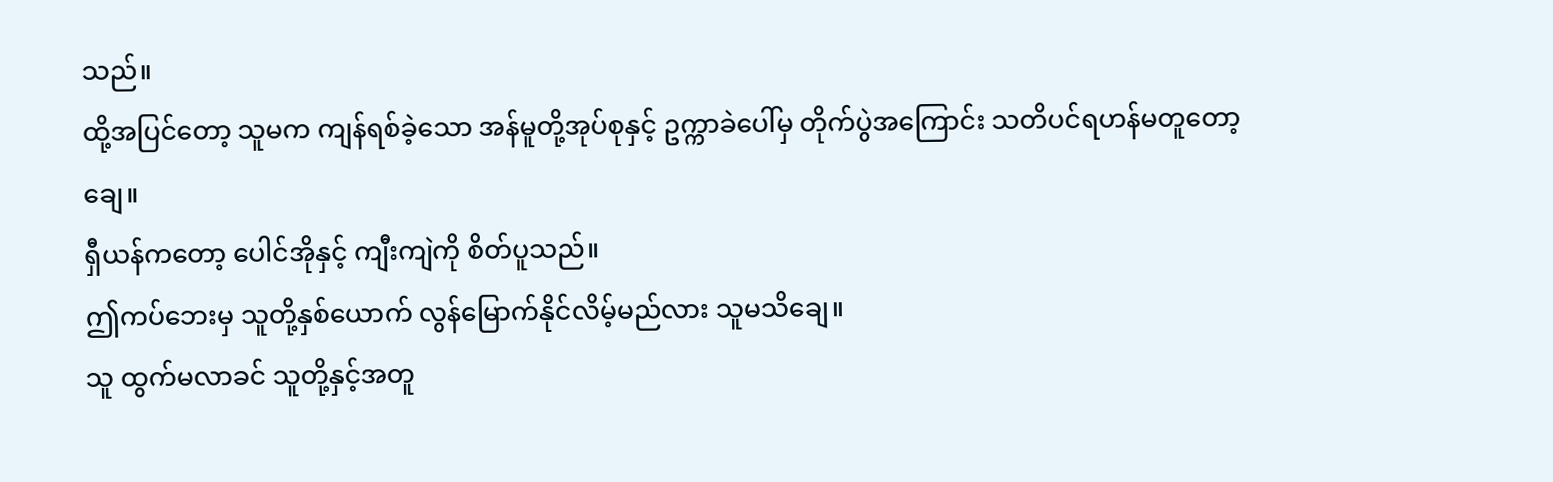သည်။
ထို့အပြင်တော့ သူမက ကျန်ရစ်ခဲ့သော အန်မူတို့အုပ်စုနှင့် ဥက္ကာခဲပေါ်မှ တိုက်ပွဲအကြောင်း သတိပင်ရဟန်မတူတော့ချေ။
ရှီယန်ကတော့ ပေါင်အိုနှင့် ကျီးကျဲကို စိတ်ပူသည်။
ဤကပ်ဘေးမှ သူတို့နှစ်ယောက် လွန်မြောက်နိုင်လိမ့်မည်လား သူမသိချေ။
သူ ထွက်မလာခင် သူတို့နှင့်အတူ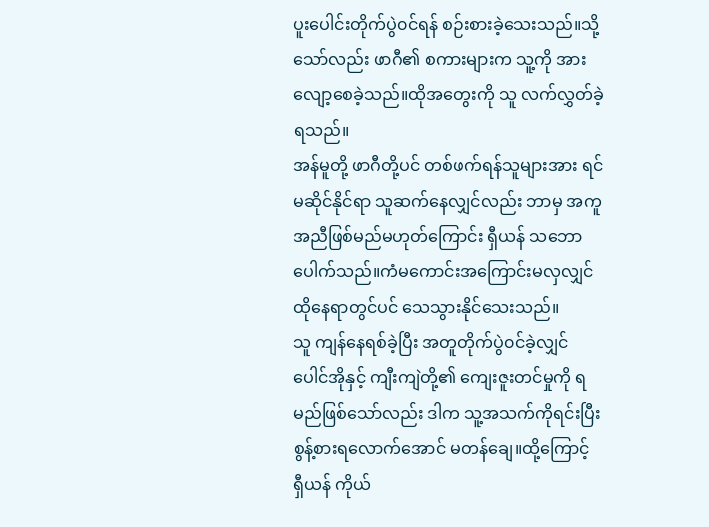ပူးပေါင်းတိုက်ပွဲ၀င်ရန် စဉ်းစားခဲ့သေးသည်။သို့သော်လည်း ဖာဂီ၏ စကားများက သူ့ကို အားလျော့စေခဲ့သည်။ထိုအတွေးကို သူ လက်လွှတ်ခဲ့ရသည်။
အန်မူတို့ ဖာဂီတို့ပင် တစ်ဖက်ရန်သူများအား ရင်မဆိုင်နိုင်ရာ သူဆက်နေလျှင်လည်း ဘာမှ အကူအညီဖြစ်မည်မဟုတ်ကြောင်း ရှီယန် သဘောပေါက်သည်။ကံမကောင်းအကြောင်းမလှလျှင် ထိုနေရာတွင်ပင် သေသွားနိုင်သေးသည်။
သူ ကျန်နေရစ်ခဲ့ပြီး အတူတိုက်ပွဲ၀င်ခဲ့လျှင် ပေါင်အိုနှင့် ကျီးကျဲတို့၏ ကျေးဇူးတင်မှုကို ရမည်ဖြစ်သော်လည်း ဒါက သူ့အသက်ကိုရင်းပြီး စွန့်စားရလောက်အောင် မတန်ချေ။ထို့ကြောင့် ရှီယန် ကိုယ်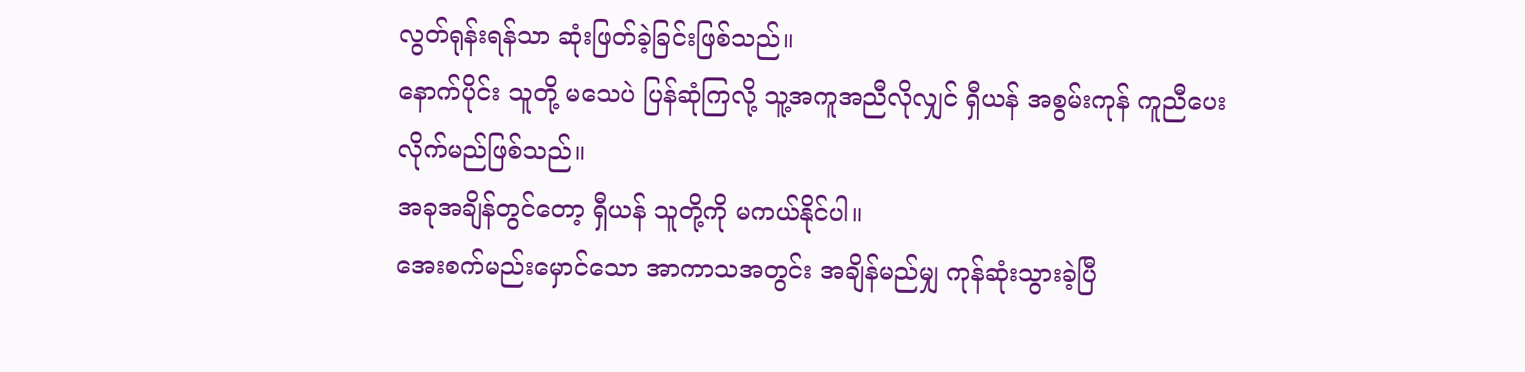လွတ်ရုန်းရန်သာ ဆုံးဖြတ်ခဲ့ခြင်းဖြစ်သည်။
နောက်ပိုင်း သူတို့ မသေပဲ ပြန်ဆုံကြလို့ သူ့အကူအညီလိုလျှင် ရှီယန် အစွမ်းကုန် ကူညီပေးလိုက်မည်ဖြစ်သည်။
အခုအချိန်တွင်တော့ ရှီယန် သူတို့ကို မကယ်နိုင်ပါ။
အေးစက်မည်းမှောင်သော အာကာသအတွင်း အချိန်မည်မျှ ကုန်ဆုံးသွားခဲ့ပြီ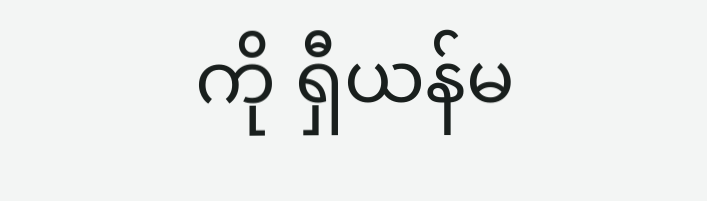ကို ရှီယန်မ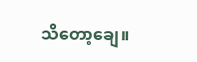သိတော့ချေ။